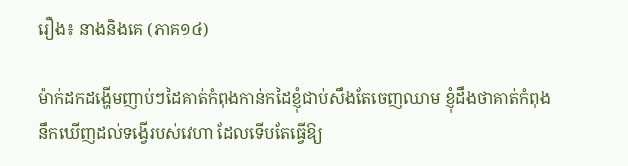រឿង៖ នាងនិងគេ (ភាគ១៤)

ម៉ាក់ដកដង្ហើមញាប់ៗដៃគាត់កំពុងកាន់កដៃខ្ញុំជាប់សឹងតែចេញឈាម ខ្ញុំដឹងថាគាត់កំពុងនឹកឃើញដល់ទង្វើរបស់វេហា ដែលទើបតែធ្វើឱ្យ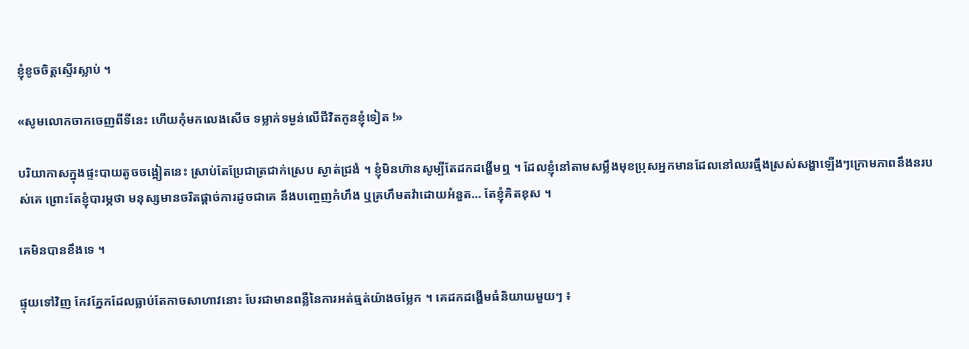ខ្ញុំខូចចិត្តស្ទើរស្លាប់ ។

«សូមលោកចាកចេញពីទីនេះ ហើយកុំមកលេងសើច ទម្លាក់ទម្ងន់លើជីវិតកូនខ្ញុំទៀត !»

បរិយាកាសក្នុងផ្ទះបាយតូចចង្អៀតនេះ ស្រាប់តែប្រែជាត្រជាក់ស្រេប ស្ងាត់ជ្រងំ ។ ខ្ញុំមិនហ៊ានសូម្បីតែដកដង្ហើមឮ ។ ដែលខ្ញុំនៅតាមសម្លឹងមុខប្រុសអ្នកមានដែលនៅឈរធ្មឹងស្រស់សង្ហាឡើងៗក្រោមភាពនឹងនរបស់គេ ព្រោះតែខ្ញុំបារម្ភថា មនុស្សមានចរិតផ្ដាច់ការដូចជាគេ នឹងបញ្ចេញកំហឹង ឬគ្រហឹមតវ៉ាដោយអំនួត… តែខ្ញុំគិតខុស ។

គេមិនបានខឹងទេ ។

ផ្ទុយទៅវិញ កែវភ្នែកដែលធ្លាប់តែកាចសាហាវនោះ បែរជាមានពន្លឺនៃការអត់ធ្មត់យ៉ាងចម្លែក ។ គេដកដង្ហើមធំនិយាយមួយៗ ៖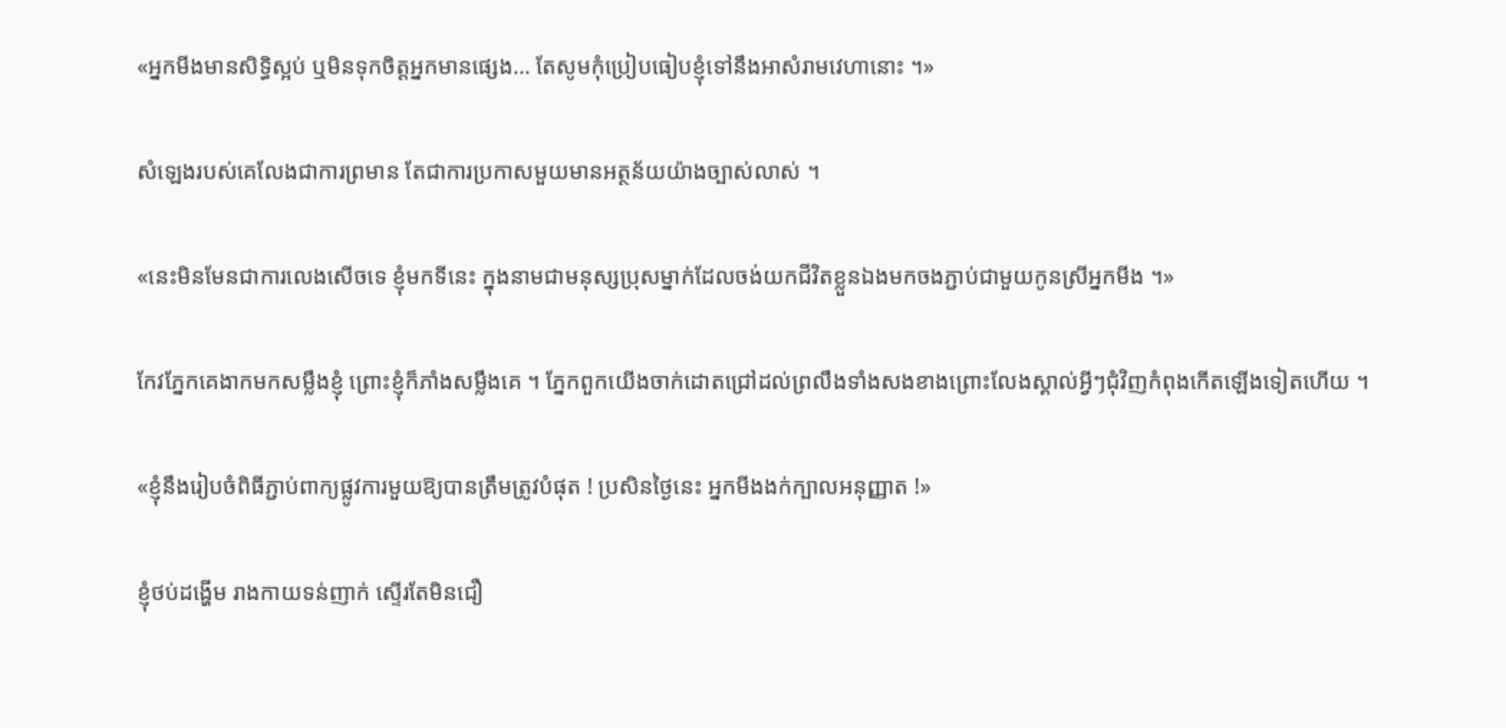«អ្នកមីងមានសិទ្ធិស្អប់ ឬមិនទុកចិត្តអ្នកមានផ្សេង… តែសូមកុំប្រៀបធៀបខ្ញុំទៅនឹងអាសំរាមវេហានោះ ។»

សំឡេងរបស់គេលែងជាការព្រមាន តែជាការប្រកាសមួយមានអត្ថន័យយ៉ាងច្បាស់លាស់ ។

«នេះមិនមែនជាការលេងសើចទេ ខ្ញុំមកទីនេះ ក្នុងនាមជាមនុស្សប្រុសម្នាក់ដែលចង់យកជីវិតខ្លួនឯងមកចងភ្ជាប់ជាមួយកូនស្រីអ្នកមីង ។»

កែវភ្នែកគេងាកមកសម្លឹងខ្ញុំ ព្រោះខ្ញុំក៏ភាំងសម្លឹងគេ ។ ភ្នែកពួកយើងចាក់ដោតជ្រៅដល់ព្រលឹងទាំងសងខាងព្រោះលែងស្គាល់អ្វីៗជុំវិញកំពុងកើតឡើងទៀតហើយ ។

«ខ្ញុំនឹងរៀបចំពិធីភ្ជាប់ពាក្យផ្លូវការមួយឱ្យបានត្រឹមត្រូវបំផុត ! ប្រសិនថ្ងៃនេះ អ្នកមីងងក់ក្បាលអនុញ្ញាត !»

ខ្ញុំថប់ដង្ហើម រាងកាយទន់ញាក់ ស្ទើរតែមិនជឿ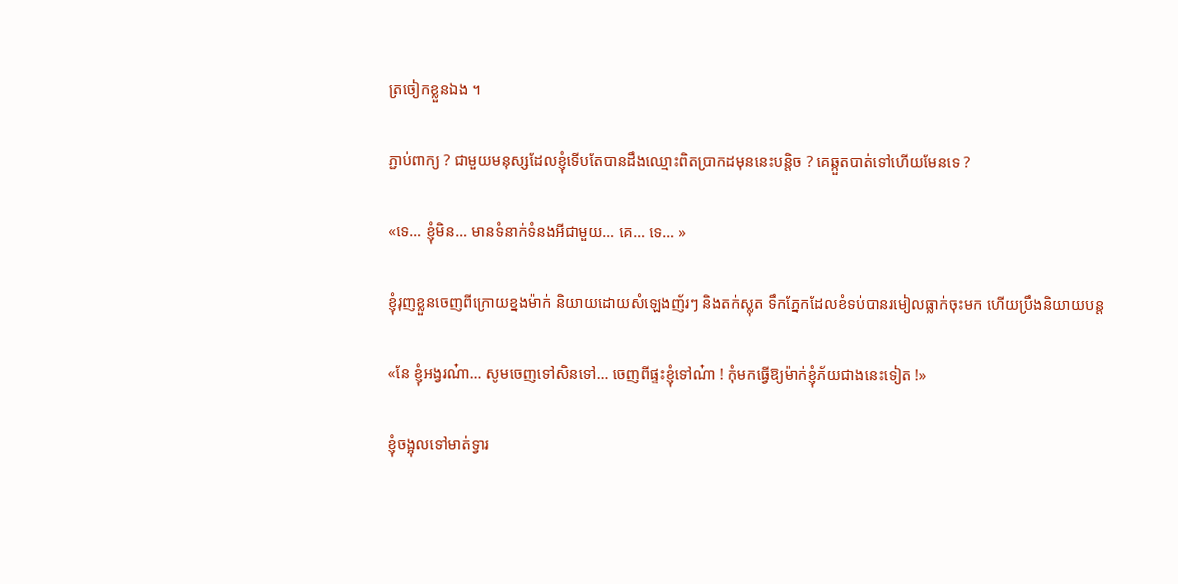ត្រចៀកខ្លួនឯង ។

ភ្ជាប់ពាក្យ ? ជាមួយមនុស្សដែលខ្ញុំទើបតែបានដឹងឈ្មោះពិតប្រាកដមុននេះបន្តិច ? គេឆ្កួតបាត់ទៅហើយមែនទេ ?

«ទេ… ខ្ញុំមិន… មានទំនាក់ទំនងអីជាមួយ… គេ… ទេ… »

ខ្ញុំរុញខ្លួនចេញពីក្រោយខ្នងម៉ាក់ និយាយដោយសំឡេងញ័រៗ និងតក់ស្លុត ទឹកភ្នែកដែលខំទប់បានរមៀលធ្លាក់ចុះមក ហើយប្រឹងនិយាយបន្ត

«នែ ខ្ញុំអង្វរណ៎ា… សូមចេញទៅសិនទៅ… ចេញពីផ្ទះខ្ញុំទៅណ៎ា ! កុំមកធ្វើឱ្យម៉ាក់ខ្ញុំភ័យជាងនេះទៀត !»

ខ្ញុំចង្អុលទៅមាត់ទ្វារ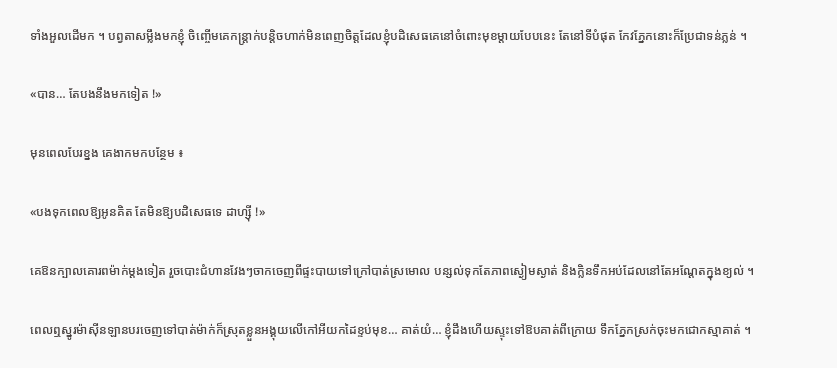ទាំងអួលដើមក ។ បព្វតាសម្លឹងមកខ្ញុំ ចិញ្ចើមគេកន្ត្រាក់បន្តិចហាក់មិនពេញចិត្តដែលខ្ញុំបដិសេធគេនៅចំពោះមុខម្តាយបែបនេះ តែនៅទីបំផុត កែវភ្នែកនោះក៏ប្រែជាទន់ភ្លន់ ។

«បាន… តែបងនឹងមកទៀត !»

មុនពេលបែរខ្នង គេងាកមកបន្ថែម ៖

«បងទុកពេលឱ្យអូនគិត តែមិនឱ្យបដិសេធទេ ដាហ្ស៊ី !»

គេឱនក្បាលគោរពម៉ាក់ម្តងទៀត រួចបោះជំហានវែងៗចាកចេញពីផ្ទះបាយទៅក្រៅបាត់ស្រមោល បន្សល់ទុកតែភាពស្ងៀមស្ងាត់ និងក្លិនទឹកអប់ដែលនៅតែអណ្ដែតក្នុងខ្យល់ ។

ពេលឮស្នូរម៉ាស៊ីនឡានបរចេញទៅបាត់ម៉ាក់ក៏ស្រុតខ្លួនអង្គុយលើកៅអីយកដៃខ្ទប់មុខ… គាត់យំ… ខ្ញុំដឹងហើយស្ទុះទៅឱបគាត់ពីក្រោយ ទឹកភ្នែកស្រក់ចុះមកជោកស្មាគាត់ ។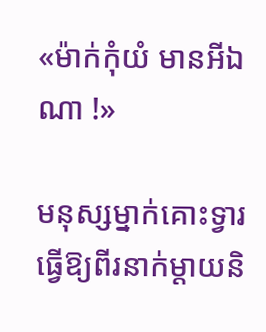«ម៉ាក់កុំយំ មានអីឯណា !»

មនុស្សម្នាក់គោះទ្វារ ធ្វើឱ្យពីរនាក់ម្តាយនិ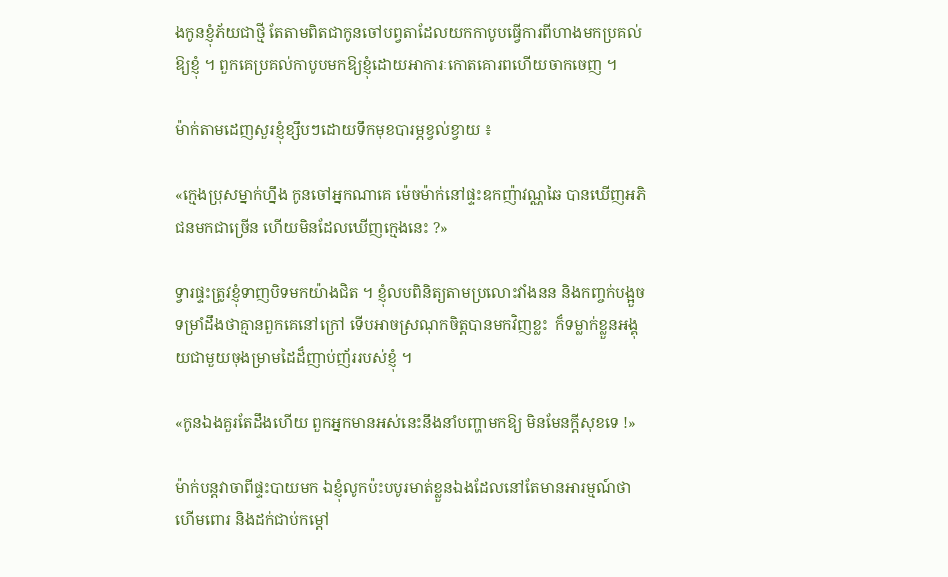ងកូនខ្ញុំភ័យជាថ្មី តែតាមពិតជាកូនចៅបព្វតាដែលយកកាបូបធ្វើការពីហាងមកប្រគល់ឱ្យខ្ញុំ ។ ពួកគេប្រគល់កាបូបមកឱ្យខ្ញុំដោយអាការៈកោតគោរពហើយចាកចេញ ។

ម៉ាក់តាមដេញសួរខ្ញុំខ្សឹបៗដោយទឹកមុខបារម្ភខ្វល់ខ្វាយ ៖

«ក្មេងប្រុសម្នាក់ហ្នឹង កូនចៅអ្នកណាគេ ម៉េចម៉ាក់នៅផ្ទះឧកញ៉ាវណ្ណឆៃ បានឃើញអភិជនមកជាច្រើន ហើយមិនដែលឃើញក្មេងនេះ ?»

ទ្វារផ្ទះត្រូវខ្ញុំទាញបិទមកយ៉ាងជិត ។ ខ្ញុំលបពិនិត្យតាមប្រលោះវាំងនន និងកញ្ចក់បង្អួច ទម្រាំដឹងថាគ្មានពួកគេនៅក្រៅ ទើបអាចស្រណុកចិត្តបានមកវិញខ្លះ  ក៏ទម្លាក់ខ្លួនអង្គុយជាមួយចុងម្រាមដៃដ៏ញាប់ញ័ររបស់ខ្ញុំ ។

«កូនឯងគួរតែដឹងហើយ ពួកអ្នកមានអស់នេះនឹងនាំបញ្ហាមកឱ្យ មិនមែនក្តីសុខទេ !»

ម៉ាក់បន្តវាចាពីផ្ទះបាយមក ឯខ្ញុំលូកប៉ះបបូរមាត់ខ្លួនឯងដែលនៅតែមានអារម្មណ៍ថាហើមពោរ និងដក់ជាប់កម្តៅ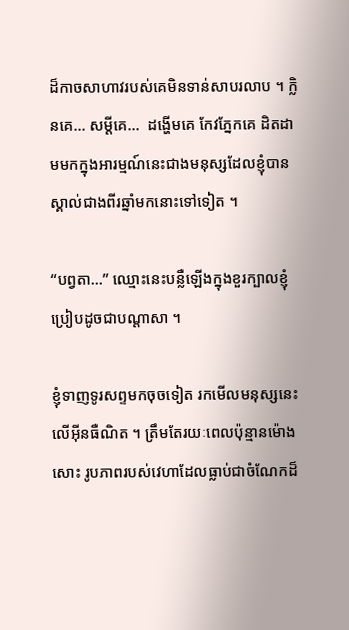ដ៏កាចសាហាវរបស់គេមិនទាន់សាបរលាប ។ ក្លិនគេ… សម្ដីគេ…  ដង្ហើមគេ កែវភ្នែកគេ ដិតដាមមកក្នុងអារម្មណ៍នេះជាងមនុស្សដែលខ្ញុំបានស្គាល់ជាងពីរឆ្នាំមកនោះទៅទៀត ។

“បព្វតា…” ឈ្មោះនេះបន្លឺឡើងក្នុងខួរក្បាលខ្ញុំប្រៀបដូចជាបណ្តាសា ។

ខ្ញុំទាញទូរសព្ទមកចុចទៀត រកមើលមនុស្សនេះលើអ៊ីនធឺណិត ។ ត្រឹមតែរយៈពេលប៉ុន្មានម៉ោងសោះ រូបភាពរបស់វេហាដែលធ្លាប់ជាចំណែកដ៏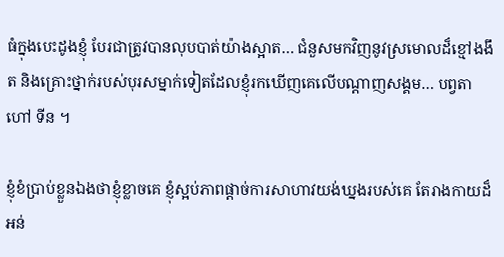ធំក្នុងបេះដូងខ្ញុំ បែរជាត្រូវបានលុបបាត់យ៉ាងស្អាត… ជំនួសមកវិញនូវស្រមោលដ៏ខ្មៅងងឹត និងគ្រោះថ្នាក់របស់បុរសម្នាក់ទៀតដែលខ្ញុំរកឃើញគេលើបណ្ដាញសង្គម… បព្វតា ហៅ ទីន ។

ខ្ញុំខំប្រាប់ខ្លួនឯងថាខ្ញុំខ្លាចគេ ខ្ញុំស្អប់ភាពផ្ដាច់ការសាហាវយង់ឃ្នងរបស់គេ តែរាងកាយដ៏អន់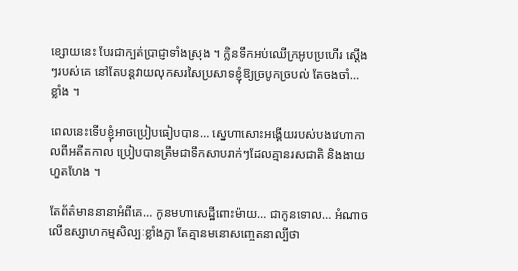ខ្សោយនេះ បែរជាក្បត់ប្រាជ្ញាទាំងស្រុង ។ ក្លិនទឹកអប់ឈើក្រអូបប្រហើរ ស្តើងៗរបស់គេ នៅតែបន្តវាយលុកសរសៃប្រសាទខ្ញុំឱ្យច្របូកច្របល់ តែចងចាំ… ខ្លាំង ។

ពេលនេះទើបខ្ញុំអាចប្រៀបធៀបបាន… ស្នេហាសោះអង្គើយរបស់បងវេហាកាលពីអតីតកាល ប្រៀបបានត្រឹមជាទឹកសាបរាក់ៗដែលគ្មានរសជាតិ និងងាយហួតហែង ។

តែព័ត៌មាននានាអំពីគេ… កូនមហាសេដ្ឋីពោះម៉ាយ… ជាកូនទោល… អំណាចលើឧស្សាហកម្មសិល្បៈខ្លាំងក្លា តែគ្មានមនោសញ្ចេតនាល្បីថា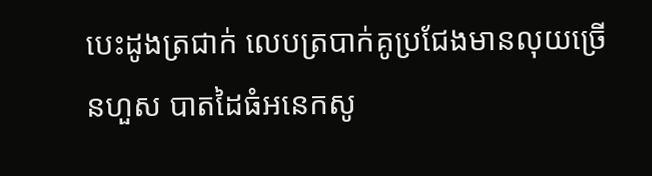បេះដូងត្រជាក់ លេបត្របាក់គូប្រជែងមានលុយច្រើនហួស បាតដៃធំអនេកសូ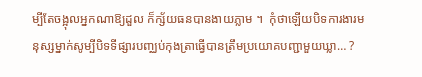ម្បីតែចង្អុលអ្នកណាឱ្យដួល ក៏ក្ស័យធនបានងាយភ្លាម ។  កុំថាឡើយបិទការងារមនុស្សម្នាក់សូម្បីបិទទីផ្សារបញ្ឈប់កុងត្រាធ្វើបានត្រឹមប្រយោគបញ្ជាមួយឃ្លា… ?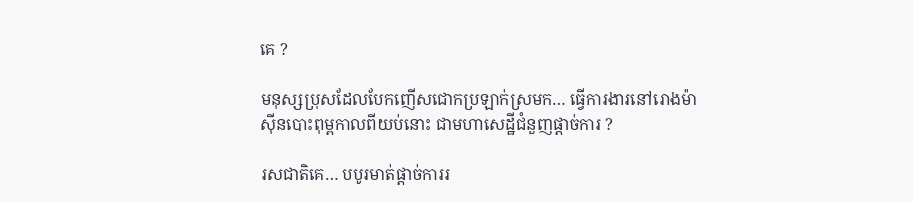គេ ?

មនុស្សប្រុសដែលបែកញើសជោកប្រឡាក់ស្រមក… ធ្វើការងារនៅរោងម៉ាស៊ីនបោះពុម្ពកាលពីយប់នោះ ជាមហាសេដ្ឋីជំនួញផ្ដាច់ការ ?

រសជាតិគេ… បបូរមាត់ផ្ដាច់ការរ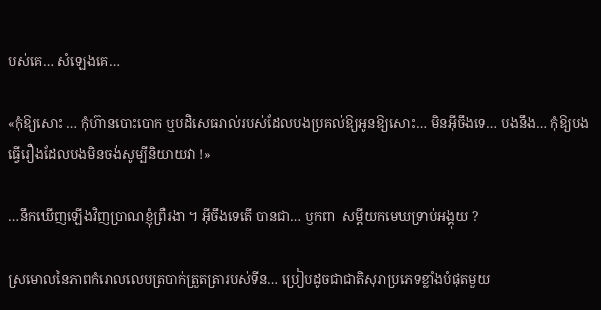បស់គេ… សំឡេងគេ…

«កុំឱ្យសោះ … កុំហ៊ានបោះបោក ឬបដិសេធរាល់របស់ដែលបងប្រគល់ឱ្យអូនឱ្យសោះ… មិនអ៊ីចឹងទេ… បងនឹង… កុំឱ្យបងធ្វើរឿងដែលបងមិនចង់សូម្បីនិយាយវា !»

…នឹកឃើញឡើងវិញប្រាណខ្ញុំព្រឺរងា ។ អ៊ីចឹងទេតើ បានជា… ឫកពា  សម្ដីយកមេឃទ្រាប់អង្គុយ ?

ស្រមោលនៃភាពកំរោលលេបត្របាក់ត្រួតត្រារបស់ទីន… ប្រៀបដូចជាជាតិសុរាប្រភេទខ្លាំងបំផុតមួយ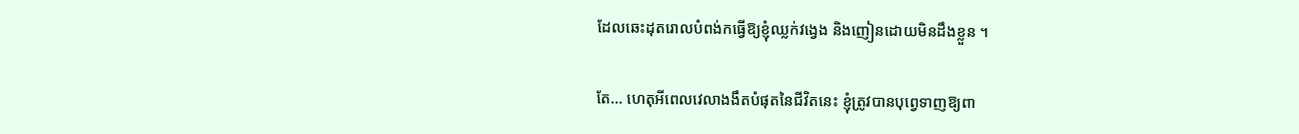ដែលឆេះដុតរោលបំពង់កធ្វើឱ្យខ្ញុំឈ្លក់វង្វេង និងញៀនដោយមិនដឹងខ្លួន ។

តែ… ហេតុអីពេលវេលាងងឹតបំផុតនៃជីវិតនេះ ខ្ញុំត្រូវបានបុព្វេទាញឱ្យពា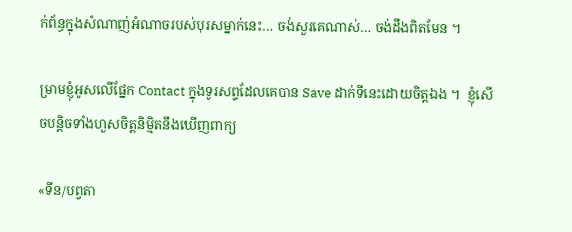ក់ព័ន្ធក្នុងសំណាញ់អំណាចរបស់បុរសម្នាក់នេះ… ចង់សួរគេណាស់… ចង់ដឹងពិតមែន ។

ម្រាមខ្ញុំអូសលើផ្នែក Contact ក្នុងទូរសព្ទដែលគេបាន Save ដាក់ទីនេះដោយចិត្តឯង ។  ខ្ញុំសើចបន្តិចទាំងហួសចិត្តនិម្មិតនឹងឃើញពាក្យ

«ទីន/បព្វតា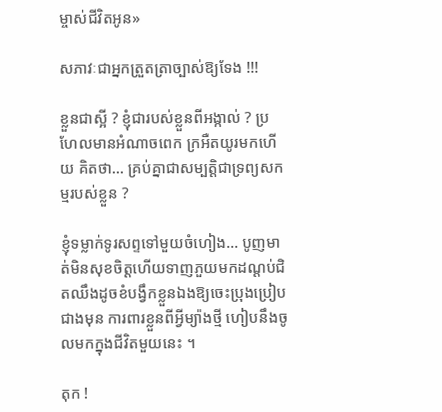ម្ចាស់ជីវិតអូន»

សភាវៈជាអ្នកត្រួតត្រាច្បាស់ឱ្យទែង !!!

ខ្លួនជាស្អី ? ខ្ញុំជារបស់ខ្លួនពីអង្កាល់ ? ប្រហែលមានអំណាចពេក ក្រអឺតយូរមកហើយ គិតថា… គ្រប់គ្នាជាសម្បត្តិជាទ្រព្យសកម្មរបស់ខ្លួន ?

ខ្ញុំទម្លាក់ទូរសព្ទទៅមួយចំហៀង… បូញមាត់មិនសុខចិត្តហើយទាញភួយមកដណ្តប់ជិតឈឹងដូចខំបង្វឹកខ្លួនឯងឱ្យចេះប្រុងប្រៀបជាងមុន ការពារខ្លួនពីអ្វីម្យ៉ាងថ្មី ហៀបនឹងចូលមកក្នុងជីវិតមួយនេះ ។

តុក !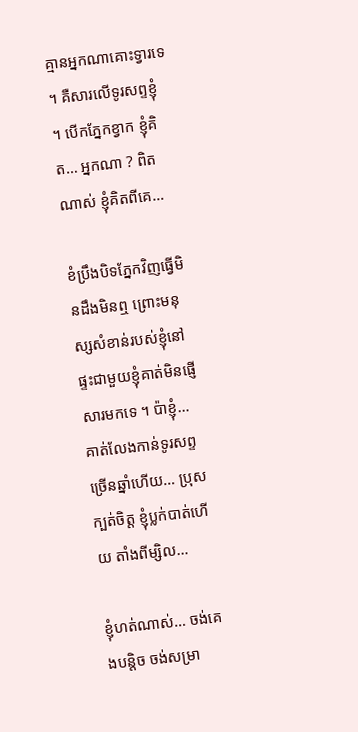គ្មានអ្នកណាគោះទ្វារទេ ។ គឺសារលើទូរសព្ទខ្ញុំ ។ បើកភ្នែកខ្វាក ខ្ញុំគិត… អ្នកណា ? ពិតណាស់ ខ្ញុំគិតពីគេ…

ខំប្រឹងបិទភ្នែកវិញធ្វើមិនដឹងមិនឮ ព្រោះមនុស្សសំខាន់របស់ខ្ញុំនៅផ្ទះជាមួយខ្ញុំគាត់មិនផ្ញើសារមកទេ ។ ប៉ាខ្ញុំ… គាត់លែងកាន់ទូរសព្ទច្រើនឆ្នាំហើយ… ប្រុសក្បត់ចិត្ត ខ្ញុំប្លក់បាត់ហើយ តាំងពីម្សិល…

ខ្ញុំហត់ណាស់… ចង់គេងបន្តិច ចង់សម្រា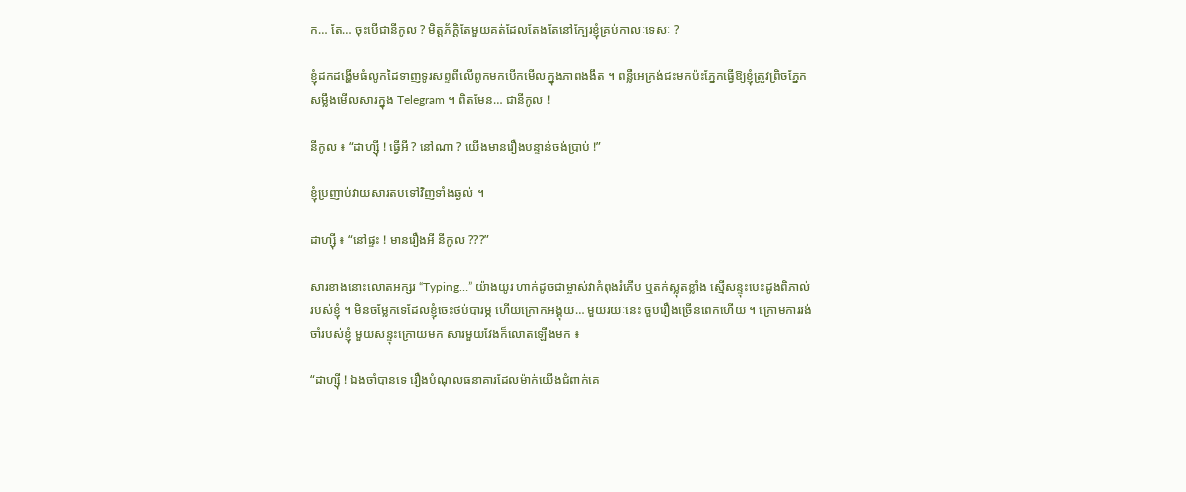ក… តែ… ចុះបើជានីកូល ? មិត្តភ័ក្ដិតែមួយគត់ដែលតែងតែនៅក្បែរខ្ញុំគ្រប់កាលៈទេសៈ ?

ខ្ញុំដកដង្ហើមធំលូកដៃទាញទូរសព្ទពីលើពូកមកបើកមើលក្នុងភាពងងឹត ។ ពន្លឺអេក្រង់ជះមកប៉ះភ្នែកធ្វើឱ្យខ្ញុំត្រូវព្រិចភ្នែកសម្លឹងមើលសារក្នុង Telegram ។ ពិតមែន… ជានីកូល !

នីកូល ៖ “ដាហ្ស៊ី ! ធ្វើអី ? នៅណា ? យើងមានរឿងបន្ទាន់ចង់ប្រាប់ !”

ខ្ញុំប្រញាប់វាយសារតបទៅវិញទាំងឆ្ងល់ ។

ដាហ្ស៊ី ៖ “នៅផ្ទះ ! មានរឿងអី នីកូល ???”

សារខាងនោះលោតអក្សរ “Typing…” យ៉ាងយូរ ហាក់ដូចជាម្ចាស់វាកំពុងរំភើប ឬតក់ស្លុតខ្លាំង ស្មើសន្ទុះបេះដូងពិភាល់របស់ខ្ញុំ ។ មិនចម្លែកទេដែលខ្ញុំចេះថប់បារម្ភ ហើយក្រោកអង្គុយ… មួយរយៈនេះ ចួបរឿងច្រើនពេកហើយ ។ ក្រោមការរង់ចាំរបស់ខ្ញុំ មួយសន្ទុះក្រោយមក សារមួយវែងក៏លោតឡើងមក ៖

“ដាហ្ស៊ី ! ឯងចាំបានទេ រឿងបំណុលធនាគារដែលម៉ាក់យើងជំពាក់គេ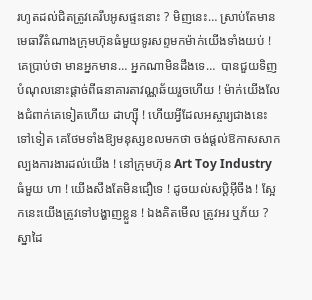រហូតដល់ជិតត្រូវគេរឹបអូសផ្ទះនោះ ? មិញនេះ… ស្រាប់តែមានមេធាវីតំណាងក្រុមហ៊ុនធំមួយទូរសព្ទមកម៉ាក់យើងទាំងយប់ ! គេប្រាប់ថា មានអ្នកមាន… អ្នកណាមិនដឹងទេ…  បានជួយទិញបំណុលនោះផ្តាច់ពីធនាគារតាវណ្ណឆ័យរួចហើយ ! ម៉ាក់យើងលែងជំពាក់គេទៀតហើយ ដាហ្ស៊ី ! ហើយអ្វីដែលអស្ចារ្យជាងនេះទៅទៀត គេថែមទាំងឱ្យមនុស្សខលមកថា ចង់ផ្តល់ឱកាសសាកល្បងការងារដល់យើង ! នៅក្រុមហ៊ុន Art Toy Industry ធំមួយ ហា ! យើងសឹងតែមិនជឿទេ ! ដូចយល់សប្តិអ៊ីចឹង ! ស្អែកនេះយើងត្រូវទៅបង្ហាញខ្លួន ! ឯងគិតមើល ត្រូវអរ ឬភ័យ ? ស្នាដៃ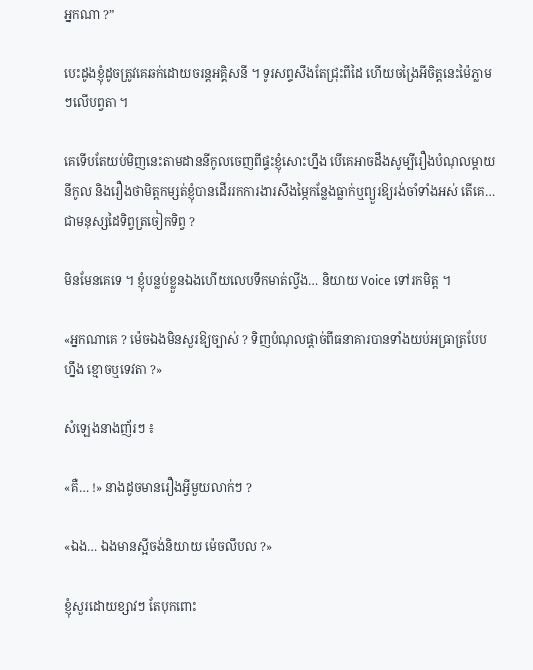អ្នកណា ?”

បេះដូងខ្ញុំដូចត្រូវគេឆក់ដោយចរន្តអគ្គិសនី ។ ទូរសព្ទសឹងតែជ្រុះពីដៃ ហើយចង្រៃអីចិត្តនេះម៉ៃភ្លាមៗលើបព្វតា ។

គេទើបតែយប់មិញនេះតាមដាននីកូលចេញពីផ្ទះខ្ញុំសោះហ្នឹង បើគេអាចដឹងសូម្បីរឿងបំណុលម្តាយនីកូល និងរឿងថាមិត្តកម្សត់ខ្ញុំបានដើររកការងារសឹងម្ភៃកន្លែងធ្លាក់ឬព្យួរឱ្យរង់ចាំទាំងអស់ តើគេ… ជាមនុស្សដៃទិព្វត្រចៀកទិព្វ ?

មិនមែនគេទេ ។ ខ្ញុំបន្លប់ខ្លួនឯងហើយលេបទឹកមាត់ល្វីង… និយាយ Voice ទៅរកមិត្ត ។

«អ្នកណាគេ ? ម៉េចឯងមិនសួរឱ្យច្បាស់ ? ទិញបំណុលផ្តាច់ពីធនាគារបានទាំងយប់អធ្រាត្របែបហ្នឹង ខ្មោចឬទេវតា ?»

សំឡេងនាងញ័រៗ ៖

«គឺ… !» នាងដូចមានរឿងអ្វីមួយលាក់ៗ ?

«ឯង… ឯងមានស្អីចង់និយាយ ម៉េចលឹបល ?»

ខ្ញុំសួរដោយខ្សាវៗ តែបុកពោះ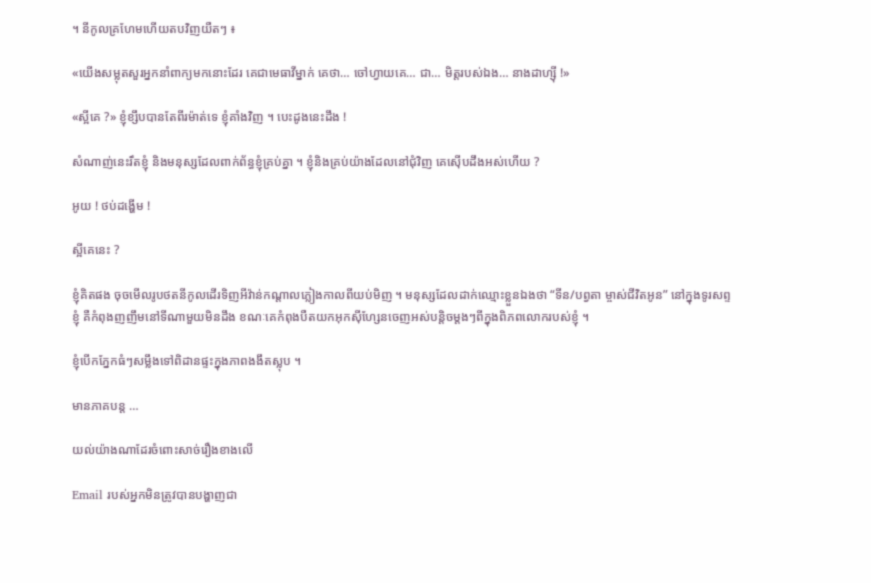។ នីកូលគ្រហែមហើយតបវិញយឺតៗ ៖

«យើងសម្លុតសួរអ្នកនាំពាក្យមកនោះដែរ គេជាមេធាវីម្នាក់ គេថា… ចៅហ្វាយគេ… ជា… មិត្តរបស់ឯង… នាងដាហ្ស៊ី !»

«ស្អីគេ ?» ខ្ញុំខ្សឹបបានតែពីរម៉ាត់ទេ ខ្ញុំគាំងវិញ ។ បេះដូងនេះដឹង !

សំណាញ់នេះរឹតខ្ញុំ និងមនុស្សដែលពាក់ព័ន្ធខ្ញុំគ្រប់គ្នា ។ ខ្ញុំនិងគ្រប់យ៉ាងដែលនៅជុំវិញ គេស៊ើបដឹងអស់ហើយ ?

អូយ ! ថប់ដង្ហើម !

ស្អីគេនេះ ?

ខ្ញុំគិតផង ចុចមើលរូបថតនីកូលដើរទិញអីវ៉ាន់កណ្តាលភ្លៀងកាលពីយប់មិញ ។ មនុស្សដែលដាក់ឈ្មោះខ្លួនឯងថា “ទីន/បព្វតា ម្ចាស់ជីវិតអូន” នៅក្នុងទូរសព្ទខ្ញុំ គឺកំពុងញញឹមនៅទីណាមួយមិនដឹង ខណៈគេកំពុងបឺតយកអុកស៊ីហ្សែនចេញអស់បន្តិចម្តងៗពីក្នុងពិភពលោករបស់ខ្ញុំ ។

ខ្ញុំបើកភ្នែកធំៗសម្លឹងទៅពិដានផ្ទះក្នុងភាពងងឹតស្លុប ។

មានភាគបន្ត …

យល់យ៉ាងណាដែរចំពោះសាច់រឿងខាងលើ

Email របស់អ្នកមិនត្រូវបានបង្ហាញជា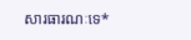សារធារណៈទេ*